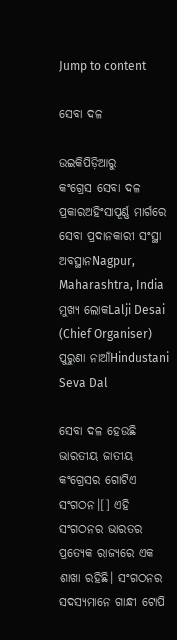Jump to content

ସେବା ଦଳ

ଉଇକିପିଡ଼ିଆ‌ରୁ
କଂଗ୍ରେସ ସେବା ଦଳ
ପ୍ରକାରଅହିଂସାପୂର୍ଣ୍ଣ ମାର୍ଗରେ ସେବା ପ୍ରଦାନକାରୀ ସଂସ୍ଥା
ଅବସ୍ଥାନNagpur, Maharashtra, India
ମୁଖ୍ୟ ଲୋକLalji Desai (Chief Organiser)
ପୁରୁଣା ନାଆଁHindustani Seva Dal

ସେବା ଦଳ ହେଉଛି ଭାରତୀୟ ଜାତୀୟ କଂଗ୍ରେସର ଗୋଟିଏ ସଂଗଠନ।[] ଏହି ସଂଗଠନର ଭାରତର ପ୍ରତ୍ୟେକ ରାଜ୍ୟରେ ଏକ ଶାଖା ରହିଛି। ସଂଗଠନର ସଦସ୍ୟମାନେ ଗାନ୍ଧୀ ଟୋପି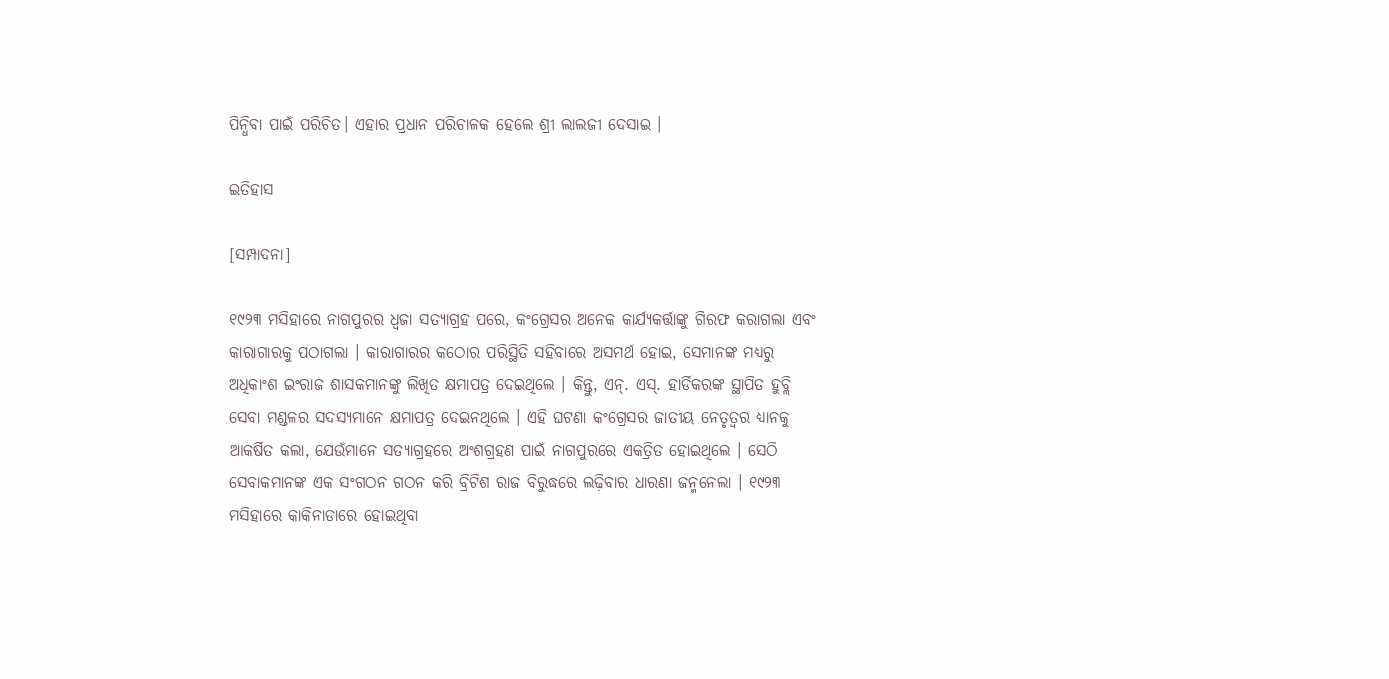ପିନ୍ଧିବା ପାଇଁ ପରିଚିତ। ଏହାର ପ୍ରଧାନ ପରିଚାଳକ ହେଲେ ଶ୍ରୀ ଲାଲଜୀ ଦେସାଇ ।

ଇତିହାସ

[ସମ୍ପାଦନା]

୧୯୨୩ ମସିହାରେ ନାଗପୁରର ଧ୍ୱଜା ସତ୍ୟାଗ୍ରହ ପରେ, କଂଗ୍ରେସର ଅନେକ କାର୍ଯ୍ୟକର୍ତ୍ତାଙ୍କୁ ଗିରଫ କରାଗଲା ଏବଂ କାରାଗାରକୁ ପଠାଗଲା । କାରାଗାରର କଠୋର ପରିସ୍ଥିତି ସହିବାରେ ଅସମର୍ଥ ହୋଇ, ସେମାନଙ୍କ ମଧ୍ୟରୁ ଅଧିକାଂଶ ଇଂରାଜ ଶାସକମାନଙ୍କୁ ଲିଖିତ କ୍ଷମାପତ୍ର ଦେଇଥିଲେ । କିନ୍ତୁ, ଏନ୍. ଏସ୍. ହାର୍ଡିକରଙ୍କ ସ୍ଥାପିତ ହୁବ୍ଲି ସେବା ମଣ୍ଡଳର ସଦସ୍ୟମାନେ କ୍ଷମାପତ୍ର ଦେଇନଥିଲେ । ଏହି ଘଟଣା କଂଗ୍ରେସର ଜାତୀୟ ନେତୃତ୍ୱର ଧ୍ୟାନକୁ ଆକର୍ଷିତ କଲା, ଯେଉଁମାନେ ସତ୍ୟାଗ୍ରହରେ ଅଂଶଗ୍ରହଣ ପାଇଁ ନାଗପୁରରେ ଏକତ୍ରିତ ହୋଇଥିଲେ । ସେଠି ସେବାକମାନଙ୍କ ଏକ ସଂଗଠନ ଗଠନ କରି ବ୍ରିଟିଶ ରାଜ ବିରୁଦ୍ଧରେ ଲଢ଼ିବାର ଧାରଣା ଜନ୍ମନେଲା । ୧୯୨୩ ମସିହାରେ କାକିନାଡାରେ ହୋଇଥିବା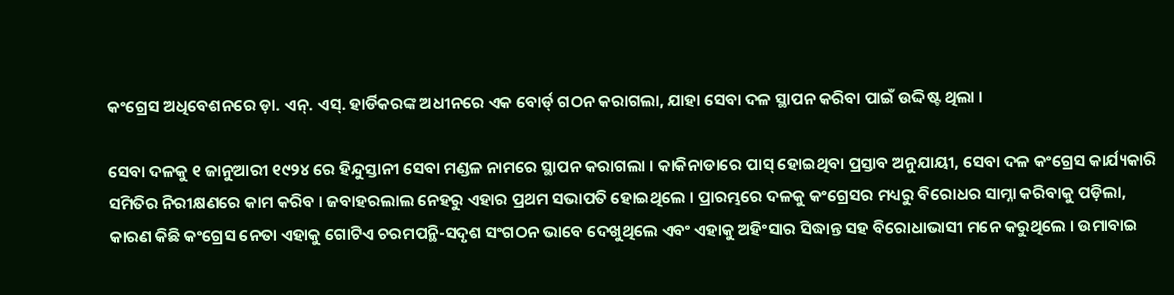କଂଗ୍ରେସ ଅଧିବେଶନରେ ଡ଼ା. ଏନ୍. ଏସ୍. ହାର୍ଡିକରଙ୍କ ଅଧୀନରେ ଏକ ବୋର୍ଡ୍ ଗଠନ କରାଗଲା, ଯାହା ସେବା ଦଳ ସ୍ଥାପନ କରିବା ପାଇଁ ଉଦ୍ଦିଷ୍ଟ ଥିଲା ।

ସେବା ଦଳକୁ ୧ ଜାନୁଆରୀ ୧୯୨୪ ରେ ହିନ୍ଦୁସ୍ତାନୀ ସେବା ମଣ୍ଡଳ ନାମରେ ସ୍ଥାପନ କରାଗଲା । କାକିନାଡାରେ ପାସ୍ ହୋଇଥିବା ପ୍ରସ୍ତାବ ଅନୁଯାୟୀ, ସେବା ଦଳ କଂଗ୍ରେସ କାର୍ଯ୍ୟକାରି ସମିତିର ନିରୀକ୍ଷଣରେ କାମ କରିବ । ଜବାହରଲାଲ ନେହରୁ ଏହାର ପ୍ରଥମ ସଭାପତି ହୋଇଥିଲେ । ପ୍ରାରମ୍ଭରେ ଦଳକୁ କଂଗ୍ରେସର ମଧ୍ୟରୁ ବିରୋଧର ସାମ୍ନା କରିବାକୁ ପଡ଼ିଲା, କାରଣ କିଛି କଂଗ୍ରେସ ନେତା ଏହାକୁ ଗୋଟିଏ ଚରମପନ୍ଥି-ସଦୃଶ ସଂଗଠନ ଭାବେ ଦେଖୁଥିଲେ ଏବଂ ଏହାକୁ ଅହିଂସାର ସିଦ୍ଧାନ୍ତ ସହ ବିରୋଧାଭାସୀ ମନେ କରୁଥିଲେ । ଉମାବାଇ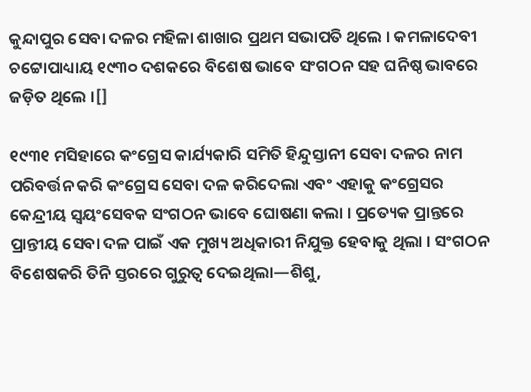କୁନ୍ଦାପୁର ସେବା ଦଳର ମହିଳା ଶାଖାର ପ୍ରଥମ ସଭାପତି ଥିଲେ । କମଳାଦେବୀ ଚଟ୍ଟୋପାଧ୍ୟାୟ ୧୯୩୦ ଦଶକରେ ବିଶେଷ ଭାବେ ସଂଗଠନ ସହ ଘନିଷ୍ଠ ଭାବରେ ଜଡ଼ିତ ଥିଲେ ।[]

୧୯୩୧ ମସିହାରେ କଂଗ୍ରେସ କାର୍ଯ୍ୟକାରି ସମିତି ହିନ୍ଦୁସ୍ତାନୀ ସେବା ଦଳର ନାମ ପରିବର୍ତ୍ତନ କରି କଂଗ୍ରେସ ସେବା ଦଳ କରିଦେଲା ଏବଂ ଏହାକୁ କଂଗ୍ରେସର କେନ୍ଦ୍ରୀୟ ସ୍ୱୟଂସେବକ ସଂଗଠନ ଭାବେ ଘୋଷଣା କଲା । ପ୍ରତ୍ୟେକ ପ୍ରାନ୍ତରେ ପ୍ରାନ୍ତୀୟ ସେବା ଦଳ ପାଇଁ ଏକ ମୁଖ୍ୟ ଅଧିକାରୀ ନିଯୁକ୍ତ ହେବାକୁ ଥିଲା । ସଂଗଠନ ବିଶେଷକରି ତିନି ସ୍ତରରେ ଗୁରୁତ୍ୱ ଦେଇଥିଲା—ଶିଶୁ,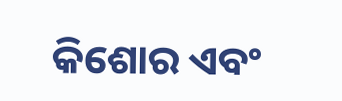କିଶୋର ଏବଂ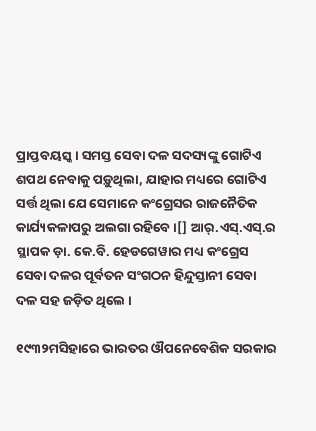ପ୍ରାପ୍ତବୟସ୍କ । ସମସ୍ତ ସେବା ଦଳ ସଦସ୍ୟଙ୍କୁ ଗୋଟିଏ ଶପଥ ନେବାକୁ ପଡ଼ୁଥିଲା, ଯାହାର ମଧ୍ୟରେ ଗୋଟିଏ ସର୍ତ୍ତ ଥିଲା ଯେ ସେମାନେ କଂଗ୍ରେସର ରାଜନୈତିକ କାର୍ଯ୍ୟକଳାପରୁ ଅଲଗା ରହିବେ ।[] ଆର୍.ଏସ୍.ଏସ୍.ର ସ୍ଥାପକ ଡ଼ା. କେ.ବି. ହେଡଗେୱାର ମଧ୍ୟ କଂଗ୍ରେସ ସେବା ଦଳର ପୂର୍ବତନ ସଂଗଠନ ହିନ୍ଦୁସ୍ତାନୀ ସେବା ଦଳ ସହ ଜଡ଼ିତ ଥିଲେ ।

୧୯୩୨ମସିହାରେ ଭାରତର ଔପନେବେଶିକ ସରକାର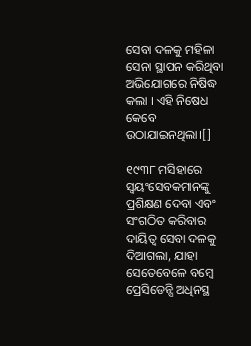ସେବା ଦଳକୁ ମହିଳା ସେନା ସ୍ଥାପନ କରିଥିବା ଅଭିଯୋଗରେ ନିଷିଦ୍ଧ କଲା । ଏହି ନିଷେଧ କେବେ ଉଠାଯାଇନଥିଲା।[]

୧୯୩୮ ମସିହାରେ ସ୍ୱୟଂସେବକମାନଙ୍କୁ ପ୍ରଶିକ୍ଷଣ ଦେବା ଏବଂ ସଂଗଠିତ କରିବାର ଦାୟିତ୍ୱ ସେବା ଦଳକୁ ଦିଆଗଲା, ଯାହା ସେତେବେଳେ ବମ୍ବେ ପ୍ରେସିଡେନ୍ସି ଅଧିନସ୍ଥ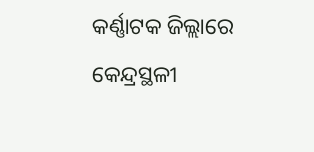କର୍ଣ୍ଣାଟକ ଜିଲ୍ଲାରେ କେନ୍ଦ୍ରସ୍ଥଳୀ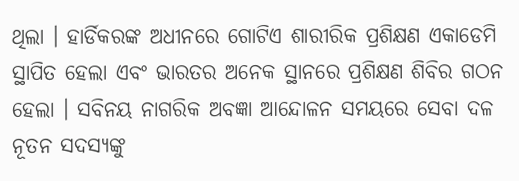ଥିଲା । ହାର୍ଡିକରଙ୍କ ଅଧୀନରେ ଗୋଟିଏ ଶାରୀରିକ ପ୍ରଶିକ୍ଷଣ ଏକାଡେମି ସ୍ଥାପିତ ହେଲା ଏବଂ ଭାରତର ଅନେକ ସ୍ଥାନରେ ପ୍ରଶିକ୍ଷଣ ଶିବିର ଗଠନ ହେଲା । ସବିନୟ ନାଗରିକ ଅବଜ୍ଞା ଆନ୍ଦୋଳନ ସମୟରେ ସେବା ଦଳ ନୂତନ ସଦସ୍ୟଙ୍କୁ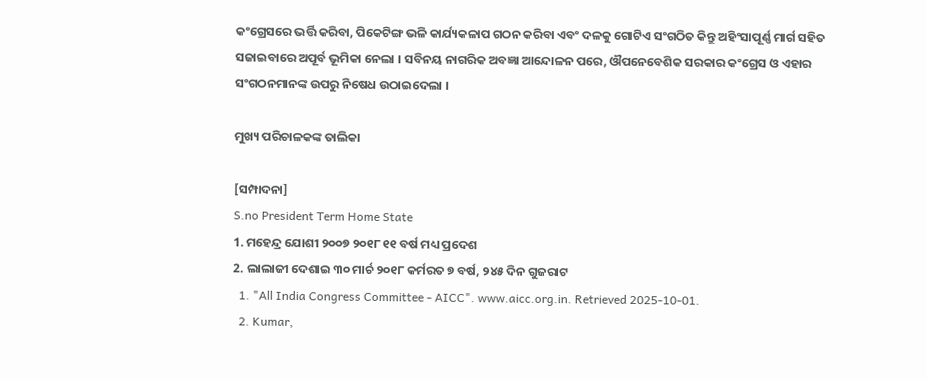କଂଗ୍ରେସରେ ଭର୍ତ୍ତି କରିବା, ପିକେଟିଙ୍ଗ ଭଳି କାର୍ଯ୍ୟକଳାପ ଗଠନ କରିବା ଏବଂ ଦଳକୁ ଗୋଟିଏ ସଂଗଠିତ କିନ୍ତୁ ଅହିଂସାପୂର୍ଣ୍ଣ ମାର୍ଗ ସହିତ ସଜାଇବାରେ ଅପୂର୍ବ ଭୂମିକା ନେଲା । ସବିନୟ ନାଗରିକ ଅବଜ୍ଞା ଆନ୍ଦୋଳନ ପରେ, ଔପନେବେଶିକ ସରକାର କଂଗ୍ରେସ ଓ ଏହାର ସଂଗଠନମାନଙ୍କ ଉପରୁ ନିଷେଧ ଉଠାଇଦେଲା ।

ମୁଖ୍ୟ ପରିଚାଳକଙ୍କ ତାଲିକା

[ସମ୍ପାଦନା]
S.no President Term Home State
1. ମହେନ୍ଦ୍ର ଯୋଶୀ ୨୦୦୭ ୨୦୧୮ ୧୧ ବର୍ଷ ମଧ୍ୟ ପ୍ରଦେଶ
2. ଲାଲାଜୀ ଦେଶାଇ ୩୦ ମାର୍ଚ ୨୦୧୮ କର୍ମରତ ୭ ବର୍ଷ, ୨୪୫ ଦିନ ଗୁଜରାଟ
  1. "All India Congress Committee - AICC". www.aicc.org.in. Retrieved 2025-10-01.
  2. Kumar,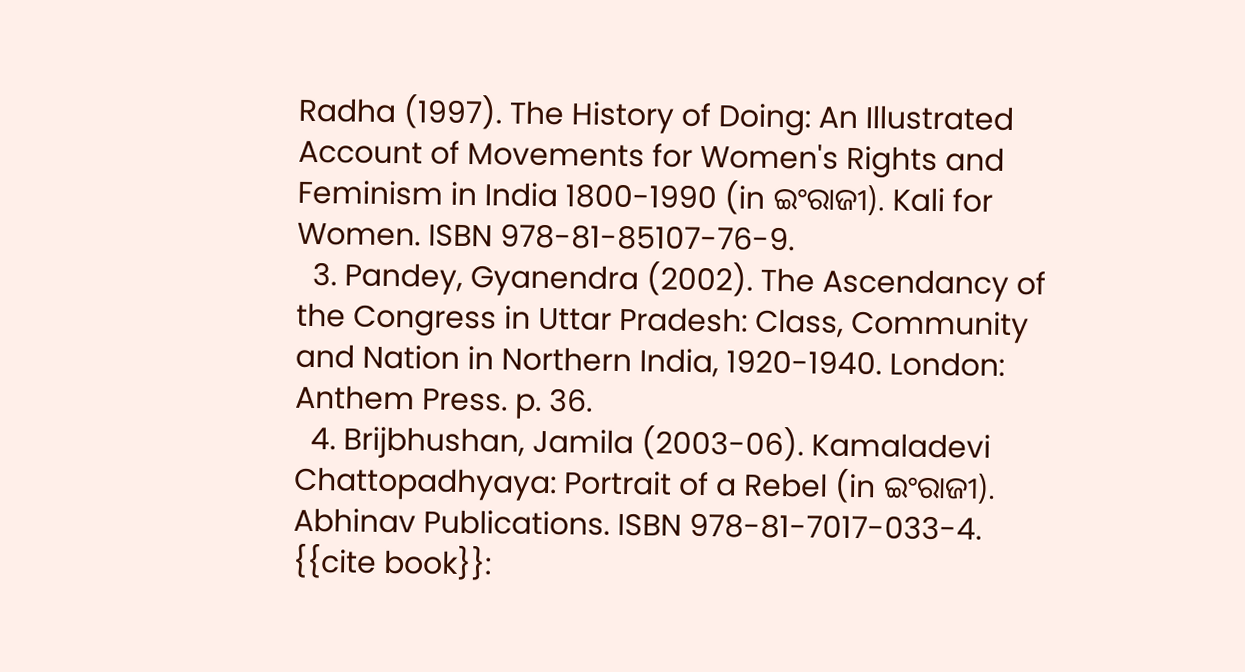Radha (1997). The History of Doing: An Illustrated Account of Movements for Women's Rights and Feminism in India 1800-1990 (in ଇଂରାଜୀ). Kali for Women. ISBN 978-81-85107-76-9.
  3. Pandey, Gyanendra (2002). The Ascendancy of the Congress in Uttar Pradesh: Class, Community and Nation in Northern India, 1920-1940. London: Anthem Press. p. 36.
  4. Brijbhushan, Jamila (2003-06). Kamaladevi Chattopadhyaya: Portrait of a Rebel (in ଇଂରାଜୀ). Abhinav Publications. ISBN 978-81-7017-033-4. {{cite book}}: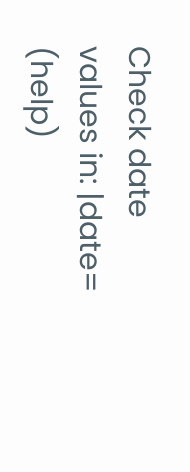Check date values in: |date= (help)